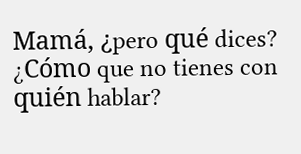Mamá, ¿pero qué dices? ¿Cómo que no tienes con quién hablar?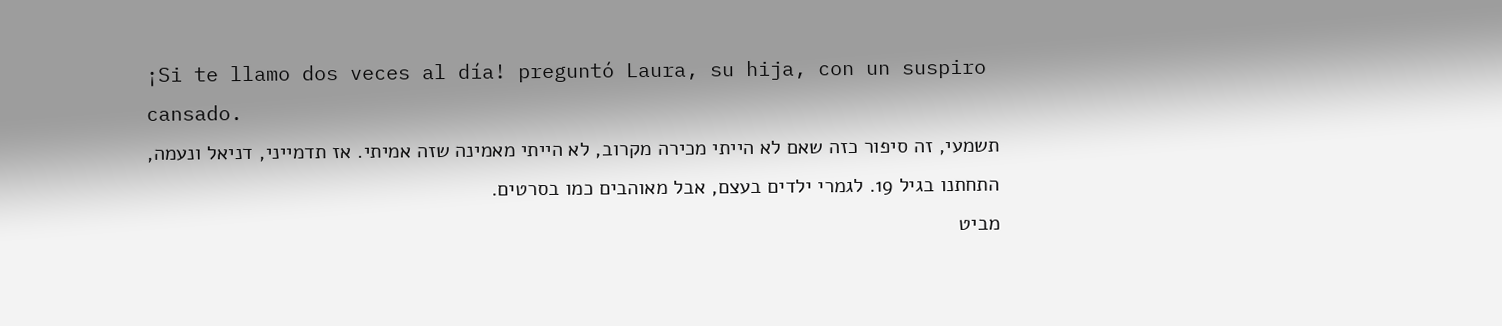¡Si te llamo dos veces al día! preguntó Laura, su hija, con un suspiro cansado.
תשמעי, זה סיפור כזה שאם לא הייתי מכירה מקרוב, לא הייתי מאמינה שזה אמיתי. אז תדמייני, דניאל ונעמה, התחתנו בגיל 19. לגמרי ילדים בעצם, אבל מאוהבים כמו בסרטים.
מביט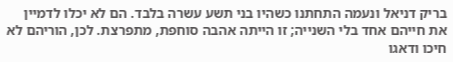בריק דניאל ונעמה התחתנו כשהיו בני תשע עשרה בלבד. הם לא יכלו לדמיין את חייהם אחד בלי השנייה; זו הייתה אהבה סוחפת, מתפרצת. לכן, הוריהם לא חיכו ודאגו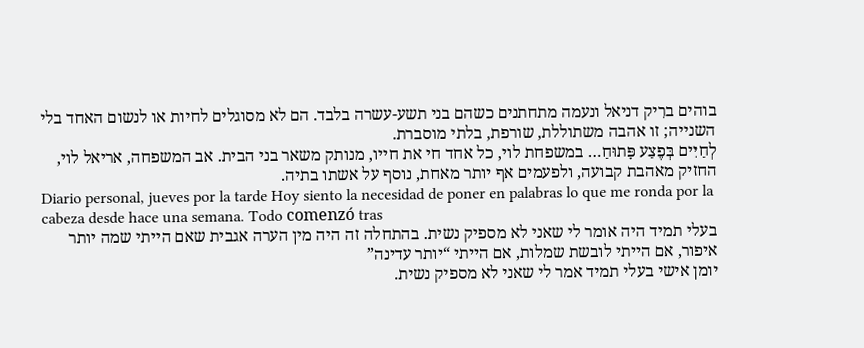בוהים ברִיק דניאל ונעמה מתחתנים כשהם בני תשע-עשרה בלבד. הם לא מסוגלים לחיות או לנשום האחד בלי השנייה; זו אהבה משתוללת, שורפת, בלתי מוסברת.
לְחַיִּים בְּפֶצַע פָּתוּחַ… במשפחת לוי, כל אחד חי את חייו, מנותק משאר בני הבית. אב המשפחה, אריאל לוי, החזיק מאהבת קבועה, ולפעמים אף יותר מאחת, נוסף על אשתו בתיה.
Diario personal, jueves por la tarde Hoy siento la necesidad de poner en palabras lo que me ronda por la cabeza desde hace una semana. Todo comenzó tras
בעלי תמיד היה אומר לי שאני לא מספיק נשית. בהתחלה זה היה מין הערה אגבית שאם הייתי שמה יותר איפור, אם הייתי לובשת שמלות, אם הייתי “יותר עדינה”
יומן אישי בעלי תמיד אמר לי שאני לא מספיק נשית.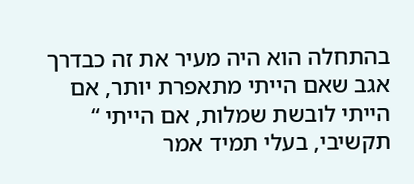בהתחלה הוא היה מעיר את זה כבדרך אגב שאם הייתי מתאפרת יותר, אם הייתי לובשת שמלות, אם הייתי “
תקשיבי, בעלי תמיד אמר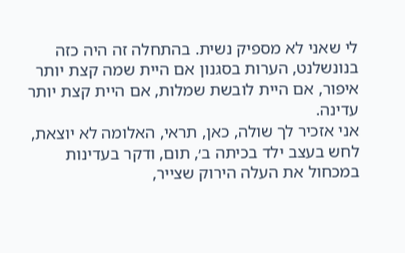לי שאני לא מספיק נשית. בהתחלה זה היה כזה בנונשלנט, הערות בסגנון אם היית שמה קצת יותר איפור, אם היית לובשת שמלות, אם היית קצת יותר עדינה.
אני אזכיר לך שולה, כאן, תראי, האלומה לא יוצאת, לחש בעצב ילד בכיתה ב׳, תום, ודקר בעדינות במכחול את העלה הירוק שצייר,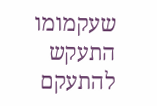שעקמומו התעקש להתעקם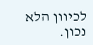לכיוון הלא נכון.